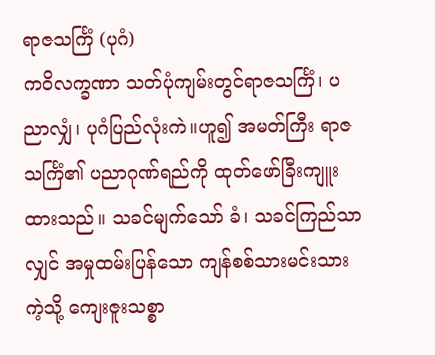ရာဇသင်္ကြံ (ပုဂံ)
ကဝိလက္ခဏာ သတ်ပုံကျမ်းတွင်ရာဇသင်္ကြံ၊ ပညာလျှံ၊ ပုဂံပြည်လုံးကဲ။ဟူ၍ အမတ်ကြီး ရာဇသင်္ကြံ၏ ပညာဂုဏ်ရည်ကို ထုတ်ဖော်ခြီးကျူးထားသည်။ သခင်မျက်သော် ခံ၊ သခင်ကြည်သာလျှင် အမှုထမ်းပြန်သော ကျန်စစ်သားမင်းသားကဲ့သို့ ကျေးဇူးသစ္စာ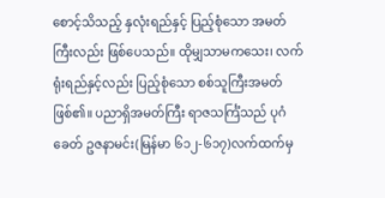စောင့်သိသည့် နှလုံးရည်နှင့် ပြည့်စုံသော အမတ် ကြီးလည်း ဖြစ်ပေသည်။ ထိုမျှသာမကသေး၊ လက်ရုံးရည်နှင့်လည်း ပြည့်စုံသော စစ်သူကြီးအမတ်ဖြစ်၏။ ပညာရှိအမတ်ကြီး ရာဇသင်္ကြံသည် ပုဂံခေတ် ဥဇနာမင်း(မြန်မာ ၆၁၂-၆၁၇)လက်ထက်မှ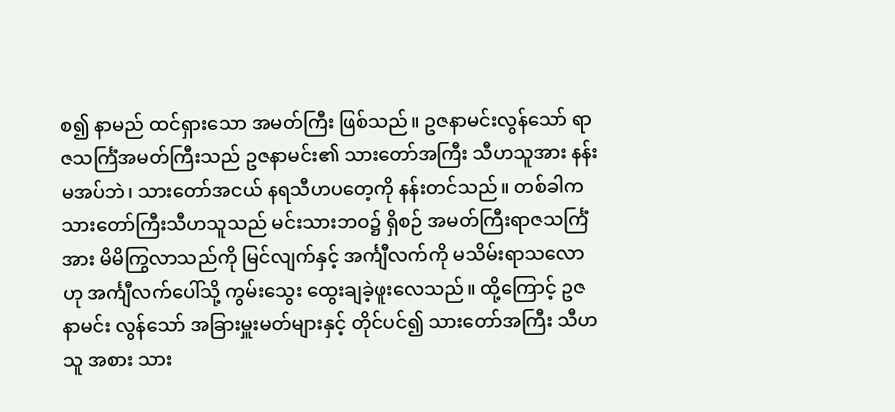စ၍ နာမည် ထင်ရှားသော အမတ်ကြီး ဖြစ်သည်။ ဥဇနာမင်းလွန်သော် ရာဇသင်္ကြံအမတ်ကြီးသည် ဥဇနာမင်း၏ သားတော်အကြီး သီဟသူအား နန်းမအပ်ဘဲ၊ သားတော်အငယ် နရသီဟပတေ့ကို နန်းတင်သည်။ တစ်ခါက သားတော်ကြီးသီဟသူသည် မင်းသားဘဝ၌ ရှိစဉ် အမတ်ကြီးရာဇသင်္ကြံအား မိမိကြွလာသည်ကို မြင်လျက်နှင့် အင်္ကျီလက်ကို မသိမ်းရာသလောဟု အင်္ကျီလက်ပေါ်သို့ ကွမ်းသွေး ထွေးချခဲ့ဖူးလေသည်။ ထို့ကြောင့် ဥဇနာမင်း လွန်သော် အခြားမှူးမတ်များနှင့် တိုင်ပင်၍ သားတော်အကြီး သီဟသူ အစား သား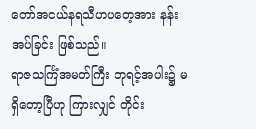တော်အငယ်နရသီဟပတေ့အား နန်းအပ်ခြင်း ဖြစ်သည်။
ရာဇသင်္ကြံအမတ်ကြီး ဘုရင့်အပါး၌ မရှိတော့ပြီဟု ကြားလျှင် တိုင်း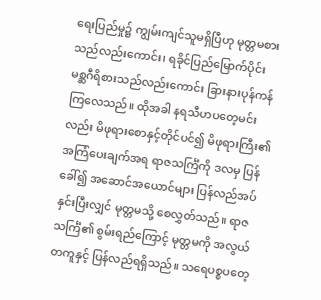ရေးပြည်မှု၌ ကျွမ်းကျင်သူမရှိပြီဟု မုတ္တမစားသည်လည်းကောင်း၊ ရခိုင်ပြည်မြောက်ပိုင်း မစ္ဆဂီရိစားသည်လည်းကောင်း ခြားနားပုန်ကန်ကြလေသည်။ ထိုအခါ နရသီဟပတေ့မင်းလည်း မိဖုရားစောနှင့်တိုင်ပင်၍ မိဖုရားကြီး၏ အကြံပေးချက်အရ ရာဇသင်္ကြံကို ဒလမှ ပြန်ခေါ်၍ အဆောင်အယောင်များ ပြန်လည်အပ်နှင်းပြီးလျှင် မုတ္တမသို့ စေလွှတ်သည်။ ရာဇသင်္ကြံ၏ စွမ်းရည်ကြောင့် မုတ္တမကို အလွယ်တကူနှင့် ပြန်လည်ရရှိသည်။ သရေပစ္စပတေ့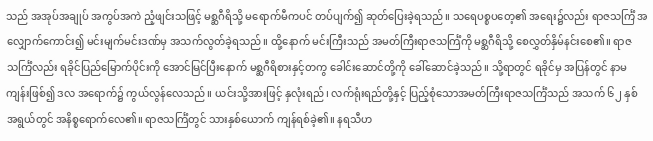သည် အအုပ်အချုပ် အကွပ်အကဲ ညံ့ဖျင်းသဖြင့် မစ္ဆဂီရိသို့ မရောက်မီကပင် တပ်ပျက်၍ ဆုတ်ပြေးခဲ့ရသည်။ သရေပစ္စပတေ့၏ အရေး၌လည်း ရာဇသင်္ကြံ အလျှောက်ကောင်း၍ မင်းမျက်မင်းဒဏ်မှ အသက်လွတ်ခဲ့ရသည်။ ထို့နောက် မင်းကြီးသည် အမတ်ကြီးရာဇသင်္ကြံကို မစ္ဆဂီရိသို့ စေလွှတ်နှိမ်နင်းစေ၏။ ရာဇသင်္ကြံလည်း ရခိုင်ပြည်မြောက်ပိုင်းကို အောင်မြင်ပြီးနောက် မစ္ဆဂီရိစားနှင့်တကွ ခေါင်းဆောင်တို့ကို ခေါ်ဆောင်ခဲ့သည်။ သို့ရာတွင် ရခိုင်မှ အပြန်တွင် နာမကျန်းဖြစ်၍ ဒလ အရောက်၌ ကွယ်လွန်လေသည်။ ယင်းသို့အားဖြင့် နှလုံးရည်၊ လက်ရုံးရည်တို့နှင့် ပြည့်စုံသောအမတ်ကြီးရာဇသင်္ကြံသည် အသက် ၆၂ နှစ် အရွယ်တွင် အနိစ္စရောက်လေ၏။ ရာဇသင်္ကြံတွင် သားနှစ်ယောက် ကျန်ရစ်ခဲ့၏။ နရသီဟ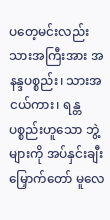ပတေ့မင်းလည်း သားအကြီးအား အနန္ဒပစ္စည်း၊ သားအငယ်ကား၊ ရန္တပစ္စည်းဟူသော ဘွဲ့များကို အပ်နှင်းချီးမြှောက်တော် မူလေ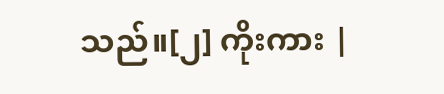သည်။[၂] ကိုးကား |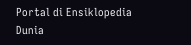Portal di Ensiklopedia Dunia